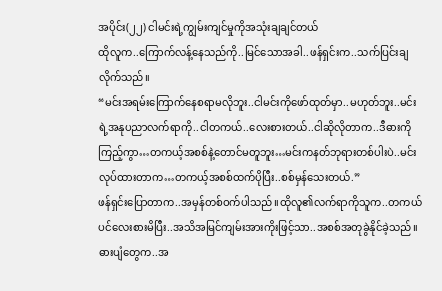အပိုင်း(၂၂) ငါမင်းရဲ့ကျွမ်းကျင်မှုကိုအသုံးချချင်တယ်
ထိုလူက..ကြောက်လန့်နေသည်ကို..မြင်သောအခါ..ဖန်ရှင်းက..သက်ပြင်းချလိုက်သည်။
“မင်းအရမ်းကြောက်နေစရာမလိုဘူး..ငါမင်းကိုဖော်ထုတ်မှာ..မဟုတ်ဘူး..မင်းရဲ့အနုပညာလက်ရာကို..ငါတကယ်..လေးစားတယ်..ငါဆိုလိုတာက..ဒီဓားကိုကြည့်ကွာ…တကယ့်အစစ်နဲ့တောင်မတူဘူး…မင်းကနတ်ဘုရားတစ်ပါးပဲ..မင်းလုပ်ထားတာက…တကယ့်အစစ်ထက်ပိုပြီး..စစ်မှန်သေးတယ်.”
ဖန်ရှင်းပြောတာက..အမှန်တစ်ဝက်ပါသည်။ထိုလူ၏လက်ရာကိုသူက..တကယ်ပင်လေးစားမိပြီး..အသိအမြင်ကျမ်းအားကိုးဖြင့်သာ..အစစ်အတုခွဲနိုင်ခဲ့သည်။
ဓားပျံတွေက..အ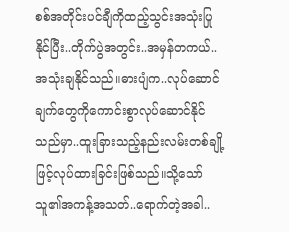စစ်အတိုင်းပင်ချီကိုထည့်သွင်းအသုံးပြုနိုင်ပြီး..တိုက်ပွဲအတွင်း..အမှန်တကယ်..အသုံးချနိုင်သည်။ဓားပျံက..လုပ်ဆောင်ချက်တွေကိုကောင်းစွာလုပ်ဆောင်နိုင်သည်မှာ..ထူးခြားသည့်နည်းလမ်းတစ်ချို့ဖြင့်လုပ်ထားခြင်းဖြစ်သည်။သို့သော်သူ၏အကန့်အသတ်..ရောက်တဲ့အခါ..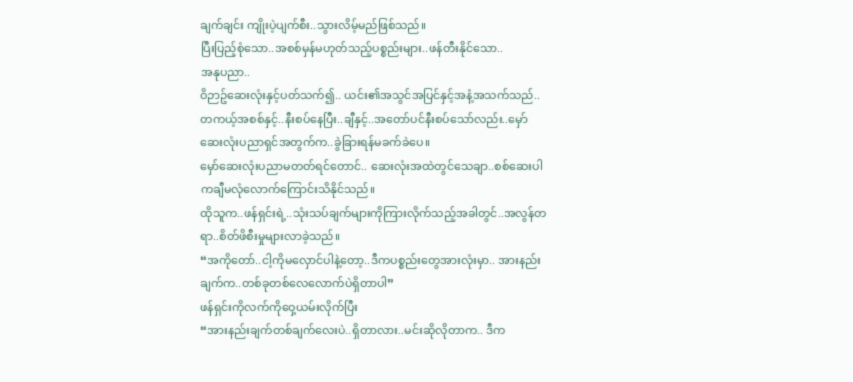ချက်ချင်း ကျိုးပဲ့ပျက်စီး..သွားလိမ့်မည်ဖြစ်သည်။
ပြီးပြည့်စုံသော..အစစ်မှန်မဟုတ်သည့်ပစ္စည်းများ..ဖန်တီးနိုင်သော..
အနုပညာ..
ဝိဉာဥ်ဆေးလုံးနှင့်ပတ်သက်၍.. ယင်း၏အသွင်အပြင်နှင့်အနံ့အသက်သည်..တကယ့်အစစ်နှင့်..နီးစပ်နေပြီး..ချီနှင့်..အတော်ပင်နီးစပ်သော်လည်း..မှော်ဆေးလုံးပညာရှင်အတွက်က..ခွဲခြားရန်မခက်ခဲပေ။
မှော်ဆေးလုံးပညာမတတ်ရင်တောင်.. ဆေးလုံးအထဲတွင်သေချာ..စစ်ဆေးပါကချီမလုံလောက်ကြောင်းသိနိုင်သည်။
ထိုသူက..ဖန်ရှင်းရဲ့..သုံးသပ်ချက်များကိုကြားလိုက်သည့်အခါတွင်..အလွန်တရာ..စိတ်ဖိစီးမှုများလာခဲ့သည်။
“အကိုတော်..ငါ့ကိုမလှောင်ပါနဲ့တော့..ဒီကပစ္စည်းတွေအားလုံးမှာ.. အားနည်းချက်က..တစ်ခုတစ်လေလောက်ပဲရှိတာပါ”
ဖန်ရှင်းကိုလက်ကိုဝှေ့ယမ်းလိုက်ပြီး
“အားနည်းချက်တစ်ချက်လေးပဲ..ရှိတာလား..မင်းဆိုလိုတာက.. ဒီက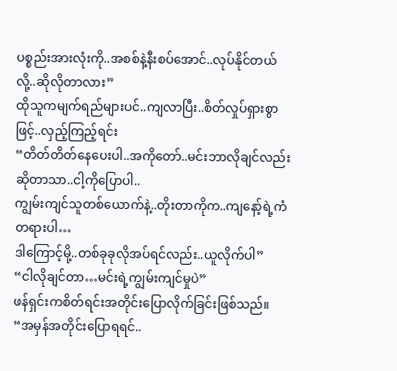ပစ္စည်းအားလုံးကို..အစစ်နဲ့နီးစပ်အောင်..လုပ်နိုင်တယ်လို့..ဆိုလိုတာလား”
ထိုသူကမျက်ရည်များပင်..ကျလာပြီး..စိတ်လှုပ်ရှားစွာဖြင့်..လှည့်ကြည့်ရင်း
“တိတ်တိတ်နေပေးပါ..အကိုတော်..မင်းဘာလိုချင်လည်းဆိုတာသာ..ငါ့ကိုပြောပါ..
ကျွမ်းကျင်သူတစ်ယောက်နဲ့..တိုးတာကိုက..ကျနော့်ရဲ့ကံတရားပါ…
ဒါကြောင့်မို့..တစ်ခုခုလိုအပ်ရင်လည်း..ယူလိုက်ပါ”
“ငါလိုချင်တာ…မင်းရဲ့ကျွမ်းကျင်မှုပဲ”
ဖန်ရှင်းကစိတ်ရင်းအတိုင်းပြောလိုက်ခြင်းဖြစ်သည်။
“အမှန်အတိုင်းပြောရရင်..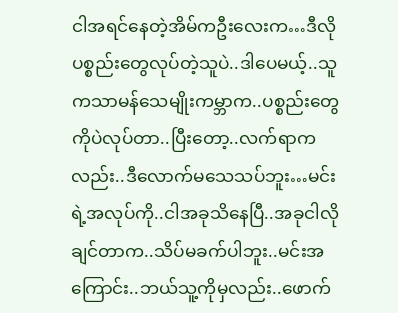ငါအရင်နေတဲ့အိမ်ကဦးလေးက…ဒီလိုပစ္စည်းတွေလုပ်တဲ့သူပဲ..ဒါပေမယ့်..သူကသာမန်သေမျိုးကမ္ဘာက..ပစ္စည်းတွေကိုပဲလုပ်တာ..ပြီးတော့..လက်ရာကလည်း..ဒီလောက်မသေသပ်ဘူး…မင်းရဲ့အလုပ်ကို..ငါအခုသိနေပြီ..အခုငါလိုချင်တာက..သိပ်မခက်ပါဘူး..မင်းအကြောင်း..ဘယ်သူ့ကိုမှလည်း..ဖောက်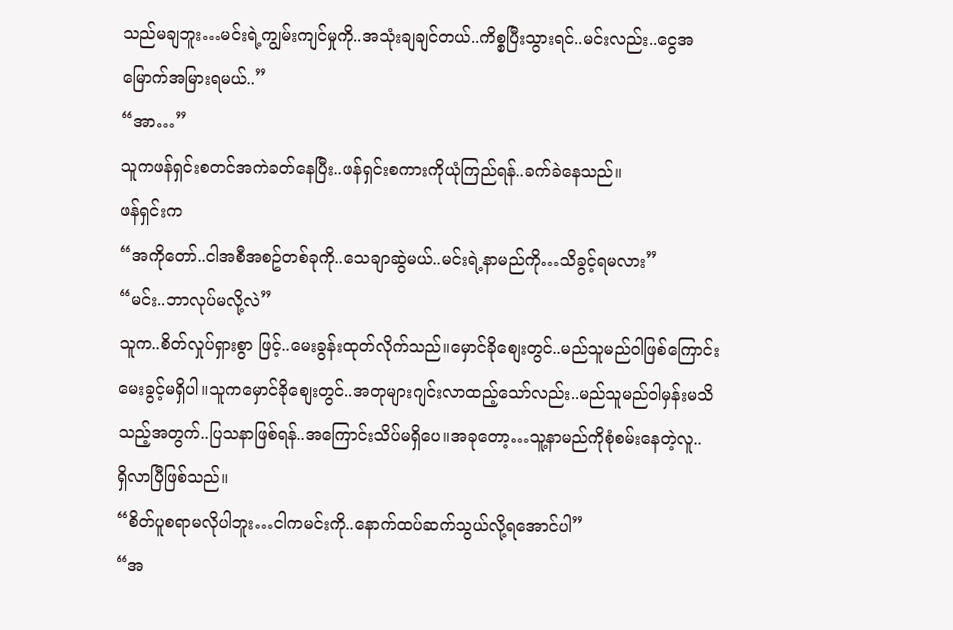သည်မချဘူး…မင်းရဲ့ကျွမ်းကျင်မှုကို..အသုံးချချင်တယ်..ကိစ္စပြီးသွားရင်..မင်းလည်း..ငွေအမြောက်အမြားရမယ်..”
“အာ…”
သူကဖန်ရှင်းစတင်အကဲခတ်နေပြီး..ဖန်ရှင်းစကားကိုယုံကြည်ရန်..ခက်ခဲနေသည်။
ဖန်ရှင်းက
“အကိုတော်..ငါအစီအစဥ်တစ်ခုကို..သေချာဆွဲမယ်..မင်းရဲ့နာမည်ကို…သိခွင့်ရမလား”
“မင်း..ဘာလုပ်မလို့လဲ”
သူက..စိတ်လှုပ်ရှားစွာ ဖြင့်..မေးခွန်းထုတ်လိုက်သည်။မှောင်ခိုစျေးတွင်..မည်သူမည်ဝါဖြစ်ကြောင်းမေးခွင့်မရှိပါ။သူကမှောင်ခိုစျေးတွင်..အတုများဂျင်းလာထည့်သော်လည်း..မည်သူမည်ဝါမှန်းမသိသည့်အတွက်..ပြသနာဖြစ်ရန်..အကြောင်းသိပ်မရှိပေ။အခုတော့…သူ့နာမည်ကိုစုံစမ်းနေတဲ့လူ..
ရှိလာပြီဖြစ်သည်။
“စိတ်ပူစရာမလိုပါဘူး…ငါကမင်းကို..နောက်ထပ်ဆက်သွယ်လို့ရအောင်ပါ”
“အ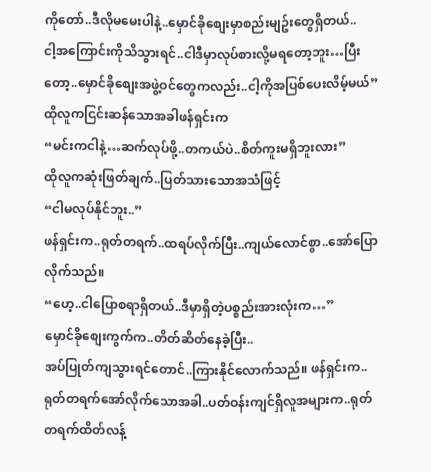ကိုတော်..ဒီလိုမမေးပါနဲ့..မှောင်ခိုစျေးမှာစည်းမျဥ်းတွေရှိတယ်..
ငါ့အကြောင်းကိုသိသွားရင်..ငါဒီမှာလုပ်စားလို့မရတော့ဘူး…ပြီးတော့..မှောင်ခိုစျေးအဖွဲ့ဝင်တွေကလည်း..ငါ့ကိုအပြစ်ပေးလိမ့်မယ်”
ထိုလူကငြင်းဆန်သောအခါဖန်ရှင်းက
“မင်းကငါနဲ့…ဆက်လုပ်ဖို့..တကယ်ပဲ..စိတ်ကူးမရှိဘူးလား”
ထိုလူကဆုံးဖြတ်ချက်..ပြတ်သားသောအသံဖြင့်
“ငါမလုပ်နိုင်ဘူး..”
ဖန်ရှင်းက..ရုတ်တရက်..ထရပ်လိုက်ပြီး..ကျယ်လောင်စွာ..အော်ပြောလိုက်သည်။
“ဟေ့..ငါပြောစရာရှိတယ်..ဒီမှာရှိတဲ့ပစ္စည်းအားလုံးက…”
မှောင်ခိုစျေးကွက်က..တိတ်ဆိတ်နေခဲ့ပြီး..
အပ်ပြုတ်ကျသွားရင်တောင်..ကြားနိုင်လောက်သည်။ ဖန်ရှင်းက..ရုတ်တရက်အော်လိုက်သောအခါ..ပတ်ဝန်းကျင်ရှိလူအများက..ရုတ်တရက်ထိတ်လန့်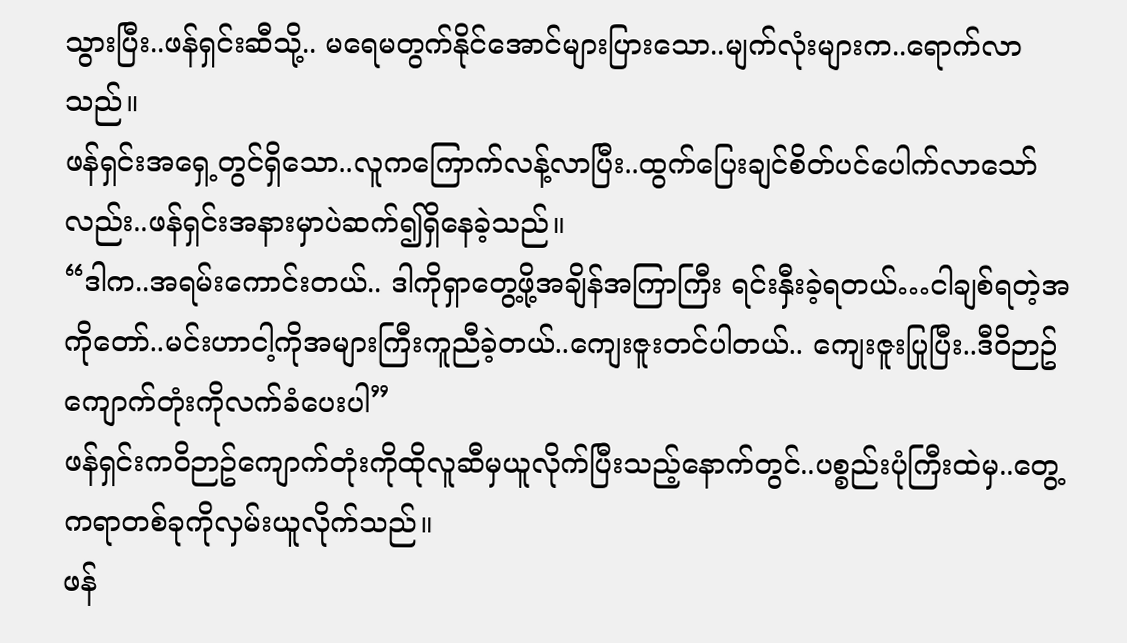သွားပြီး..ဖန်ရှင်းဆီသို့.. မရေမတွက်နိုင်အောင်များပြားသော..မျက်လုံးများက..ရောက်လာသည်။
ဖန်ရှင်းအရှေ့တွင်ရှိသော..လူကကြောက်လန့်လာပြီး..ထွက်ပြေးချင်စိတ်ပင်ပေါက်လာသော်လည်း..ဖန်ရှင်းအနားမှာပဲဆက်၍ရှိနေခဲ့သည်။
“ဒါက..အရမ်းကောင်းတယ်.. ဒါကိုရှာတွေ့ဖို့အချိန်အကြာကြီး ရင်းနှီးခဲ့ရတယ်…ငါချစ်ရတဲ့အကိုတော်..မင်းဟာငါ့ကိုအများကြီးကူညီခဲ့တယ်..ကျေးဇူးတင်ပါတယ်.. ကျေးဇူးပြုပြီး..ဒီဝိဉာဥ်ကျောက်တုံးကိုလက်ခံပေးပါ”
ဖန်ရှင်းကဝိဉာဥ်ကျောက်တုံးကိုထိုလူဆီမှယူလိုက်ပြီးသည့်နောက်တွင်..ပစ္စည်းပုံကြီးထဲမှ..တွေ့ကရာတစ်ခုကိုလှမ်းယူလိုက်သည်။
ဖန်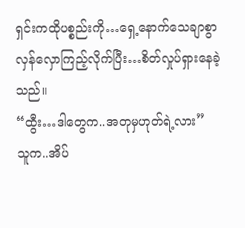ရှင်းကထိုပစ္စည်းကို…ရှေ့နောက်သေချာစွာလှန်လှောကြည့်လိုက်ပြီး…စိတ်လှုပ်ရှားနေခဲ့သည်။
“ထွီး…ဒါတွေက..အတုမှဟုတ်ရဲ့လား”
သူက..အိပ်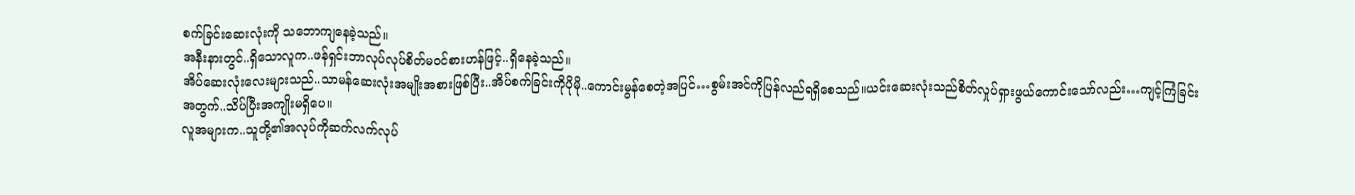စက်ခြင်းဆေးလုံးကို သဘောကျနေခဲ့သည်။
အနီးနားတွင်..ရှိသောလူက..ဖန်ရှင်းဘာလုပ်လုပ်စိတ်မဝင်စားဟန်ဖြင့်..ရှိနေခဲ့သည်။
အိပ်ဆေးလုံးလေးများသည်..သာမန်ဆေးလုံးအမျိုးအစားဖြစ်ပြီး..အိပ်စက်ခြင်းကိုပိုမို..ကောင်းမွန်စေတဲ့အပြင်…စွမ်းအင်ကိုပြန်လည်ရရှိစေသည်။ယင်းဆေးလုံးသည်စိတ်လှုပ်ရှားဖွယ်ကောင်းသော်လည်း…ကျင့်ကြံခြင်းအတွက်..သိပ်ပြီးအကျိုးမရှိပေ။
လူအများက..သူတို့၏အလုပ်ကိုဆက်လက်လုပ်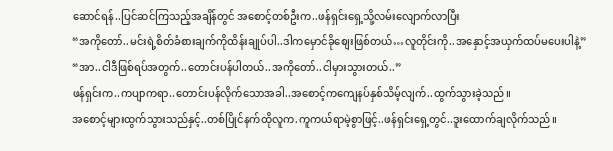ဆောင်ရန်..ပြင်ဆင်ကြသည့်အချိန်တွင် အစောင့်တစ်ဦးက..ဖန်ရှင်းရှေ့သို့လမ်းလျောက်လာပြီး
“အကိုတော်..မင်းရဲ့စိတ်ခံစားချက်ကိုထိန်းချုပ်ပါ..ဒါကမှောင်ခိုစျေးဖြစ်တယ်…လူတိုင်းကို..အနှောင့်အယှက်ထပ်မပေးပါနဲ့”
“အာ..ငါဒီဖြစ်ရပ်အတွက်..တောင်းပန်ပါတယ်..အကိုတော်..ငါမှားသွားတယ်..”
ဖန်ရှင်းက..ကပျာကရာ..တောင်းပန်လိုက်သောအခါ..အစောင့်ကကျေနပ်နှစ်သိမ့်လျက်..ထွက်သွားခဲ့သည်။
အစောင့်များထွက်သွားသည်နှင့်..တစ်ပြိုင်နက်ထိုလူက.ကူကယ်ရာမဲ့စွာဖြင့်..ဖန်ရှင်းရှေ့တွင်..ဒူးထောက်ချလိုက်သည်။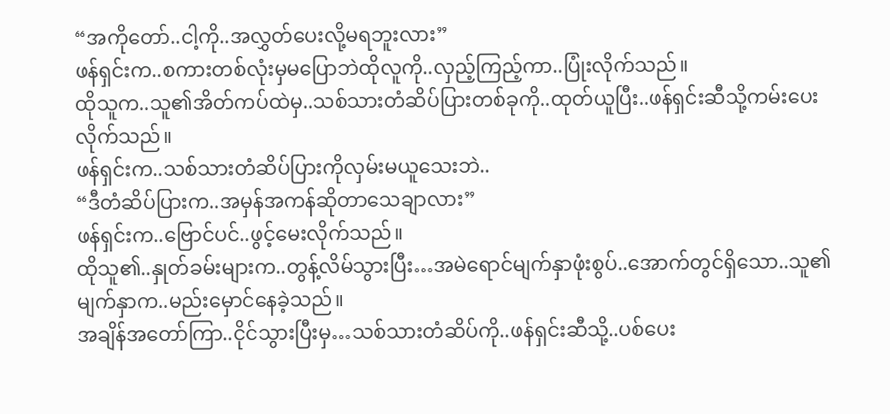“အကိုတော်..ငါ့ကို..အလွှတ်ပေးလို့မရဘူးလား”
ဖန်ရှင်းက..စကားတစ်လုံးမှမပြောဘဲထိုလူကို..လှည့်ကြည့်ကာ..ပြုံးလိုက်သည်။
ထိုသူက..သူ၏အိတ်ကပ်ထဲမှ..သစ်သားတံဆိပ်ပြားတစ်ခုကို..ထုတ်ယူပြီး..ဖန်ရှင်းဆီသို့ကမ်းပေးလိုက်သည်။
ဖန်ရှင်းက..သစ်သားတံဆိပ်ပြားကိုလှမ်းမယူသေးဘဲ..
“ဒီတံဆိပ်ပြားက..အမှန်အကန်ဆိုတာသေချာလား”
ဖန်ရှင်းက..ဗြောင်ပင်..ဖွင့်မေးလိုက်သည်။
ထိုသူ၏..နှုတ်ခမ်းများက..တွန့်လိမ်သွားပြီး…အမဲရောင်မျက်နှာဖုံးစွပ်..အောက်တွင်ရှိသော..သူ၏မျက်နှာက..မည်းမှောင်နေခဲ့သည်။
အချိန်အတော်ကြာ..ငိုင်သွားပြီးမှ…သစ်သားတံဆိပ်ကို..ဖန်ရှင်းဆီသို့..ပစ်ပေး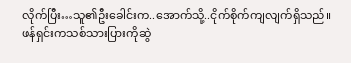လိုက်ပြီး…သူ၏ဦးခေါင်းက..အောက်သို့..ငိုက်စိုက်ကျလျက်ရှိသည်။
ဖန်ရှင်းကသစ်သားပြားကိုဆွဲ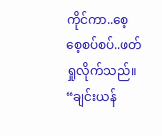ကိုင်ကာ..စေ့စေ့စပ်စပ်..ဖတ်ရှုလိုက်သည်။
“ချင်းယန်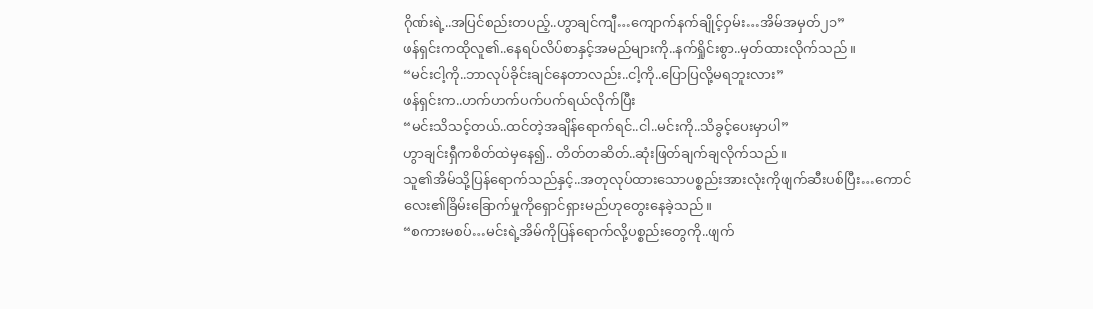ဂိုဏ်းရဲ့..အပြင်စည်းတပည့်..ဟွာချင်ကျီ…ကျောက်နက်ချိုင့်ဝှမ်း…အိမ်အမှတ်၂၁”
ဖန်ရှင်းကထိုလူ၏..နေရပ်လိပ်စာနှင့်အမည်များကို..နက်ရှိုင်းစွာ..မှတ်ထားလိုက်သည်။
“မင်းငါ့ကို..ဘာလုပ်ခိုင်းချင်နေတာလည်း..ငါ့ကို..ပြောပြလို့မရဘူးလား”
ဖန်ရှင်းက..ဟက်ဟက်ပက်ပက်ရယ်လိုက်ပြီး
“မင်းသိသင့်တယ်..ထင်တဲ့အချိန်ရောက်ရင်..ငါ..မင်းကို..သိခွင့်ပေးမှာပါ”
ဟွာချင်းရှီကစိတ်ထဲမှနေ၍.. တိတ်တဆိတ်..ဆုံးဖြတ်ချက်ချလိုက်သည်။
သူ၏အိမ်သို့ပြန်ရောက်သည်နှင့်..အတုလုပ်ထားသောပစ္စည်းအားလုံးကိုဖျက်ဆီးပစ်ပြီး…ကောင်လေး၏ခြိမ်းခြောက်မှုကိုရှောင်ရှားမည်ဟုတွေးနေခဲ့သည်။
“စကားမစပ်…မင်းရဲ့အိမ်ကိုပြန်ရောက်လို့ပစ္စည်းတွေကို..ဖျက်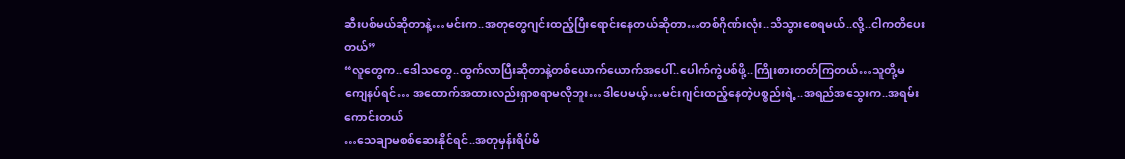ဆီးပစ်မယ်ဆိုတာနဲ့…မင်းက..အတုတွေဂျင်းထည့်ပြီးရောင်းနေတယ်ဆိုတာ…တစ်ဂိုဏ်းလုံး..သိသွားစေရမယ်..လို့..ငါကတိပေးတယ်”
“လူတွေက..ဒေါသတွေ..ထွက်လာပြီးဆိုတာနဲ့တစ်ယောက်ယောက်အပေါ်..ပေါက်ကွဲပစ်ဖို့..ကြိုးစားတတ်ကြတယ်…သူတို့မကျေနပ်ရင်… အထောက်အထားလည်းရှာစရာမလိုဘူး…ဒါပေမယ့်…မင်းဂျင်းထည့်နေတဲ့ပစ္စည်းရဲ့..အရည်အသွေးက..အရမ်းကောင်းတယ်
…သေချာမစစ်ဆေးနိုင်ရင်..အတုမှန်းရိပ်မိ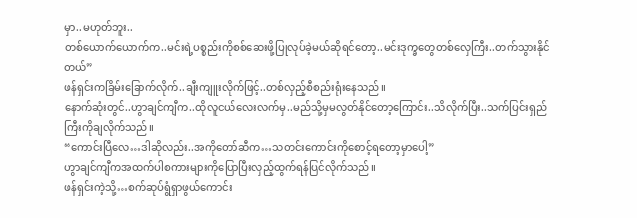မှာ..မဟုတ်ဘူး..
တစ်ယောက်ယောက်က..မင်းရဲ့ပစ္စည်းကိုစစ်ဆေးဖို့ပြုလုပ်ခဲ့မယ်ဆိုရင်တော့..မင်းဒုက္ခတွေတစ်လှေကြီး..တက်သွားနိုင်တယ်”
ဖန်ရှင်းကခြိမ်းခြောက်လိုက်..ချီးကျူးလိုက်ဖြင့်..တစ်လှည့်စီစည်းရုံးနေသည်။
နောက်ဆုံးတွင်..ဟွာချင်ကျီက..ထိုလူငယ်လေးလက်မှ..မည်သို့မှမလွတ်နိုင်တော့ကြောင်း..သိလိုက်ပြီး..သက်ပြင်းရှည်ကြီးကိုချလိုက်သည်။
“ကောင်းပြီလေ…ဒါဆိုလည်း..အကိုတော်ဆီက…သတင်းကောင်းကိုစောင့်ရတော့မှာပေါ့”
ဟွာချင်ကျီကအထက်ပါစကားများကိုပြောပြီးလှည့်ထွက်ရန်ပြင်လိုက်သည်။
ဖန်ရှင်းကဲ့သို့…စက်ဆုပ်ရွံရှာဖွယ်ကောင်း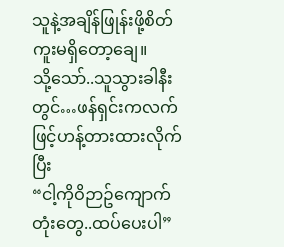သူနဲ့အချိန်ဖြုန်းဖို့စိတ်ကူးမရှိတော့ချေ။
သို့သော်..သူသွားခါနီးတွင်…ဖန်ရှင်းကလက်ဖြင့်ဟန့်တားထားလိုက်ပြီး
“ငါ့ကိုဝိဉာဥ်ကျောက်တုံးတွေ..ထပ်ပေးပါ”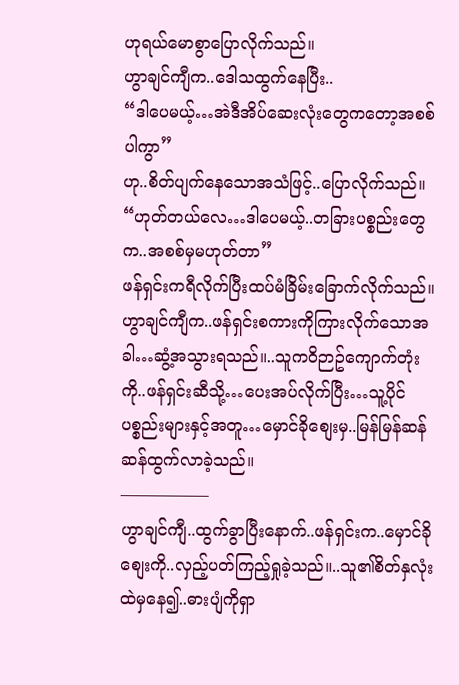ဟုရယ်မောစွာပြောလိုက်သည်။
ဟွာချင်ကျီက..ဒေါသထွက်နေပြီး..
“ဒါပေမယ့်…အဲဒီအိပ်ဆေးလုံးတွေကတော့အစစ်ပါကွာ”
ဟု..စိတ်ပျက်နေသောအသံဖြင့်..ပြောလိုက်သည်။
“ဟုတ်တယ်လေ…ဒါပေမယ့်..တခြားပစ္စည်းတွေက..အစစ်မှမဟုတ်တာ”
ဖန်ရှင်းကရီလိုက်ပြီးထပ်မံခြိမ်းခြောက်လိုက်သည်။
ဟွာချင်ကျီက..ဖန်ရှင်းစကားကိုကြားလိုက်သောအခါ…ဆွံ့အသွားရသည်။..သူကဝိဉာဥ်ကျောက်တုံးကို..ဖန်ရှင်းဆီသို့…ပေးအပ်လိုက်ပြီး…သူ့ပိုင်ပစ္စည်းများနှင့်အတူ…မှောင်ခိုစျေးမှ..မြန်မြန်ဆန်ဆန်ထွက်လာခဲ့သည်။
—————–
ဟွာချင်ကျီ..ထွက်ခွာပြီးနောက်..ဖန်ရှင်းက..မှောင်ခိုစျေးကို..လှည့်ပတ်ကြည့်ရှုခဲ့သည်။..သူ၏စိတ်နှလုံးထဲမှနေ၍..ဓားပျံကိုရှာ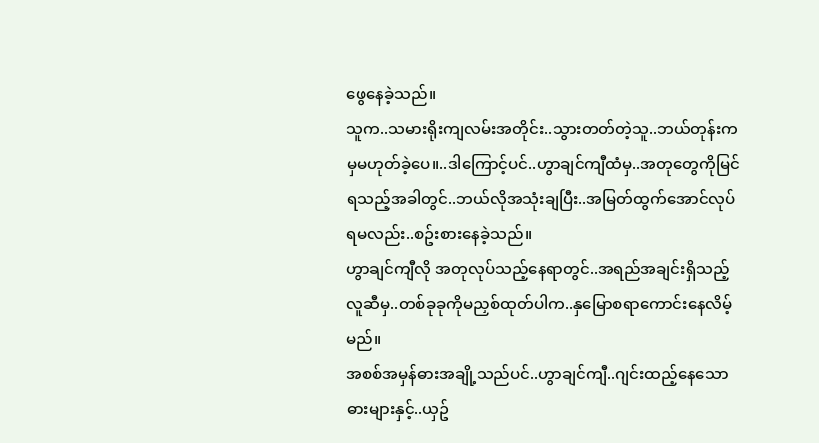ဖွေနေခဲ့သည်။
သူက..သမားရိုးကျလမ်းအတိုင်း..သွားတတ်တဲ့သူ..ဘယ်တုန်းကမှမဟုတ်ခဲ့ပေ။..ဒါကြောင့်ပင်..ဟွာချင်ကျီထံမှ..အတုတွေကိုမြင်ရသည့်အခါတွင်..ဘယ်လိုအသုံးချပြီး..အမြတ်ထွက်အောင်လုပ်ရမလည်း..စဥ်းစားနေခဲ့သည်။
ဟွာချင်ကျီလို အတုလုပ်သည့်နေရာတွင်..အရည်အချင်းရှိသည့်လူဆီမှ..တစ်ခုခုကိုမညှစ်ထုတ်ပါက..နှမြောစရာကောင်းနေလိမ့်မည်။
အစစ်အမှန်ဓားအချို့သည်ပင်..ဟွာချင်ကျီ..ဂျင်းထည့်နေသောဓားများနှင့်..ယှဥ်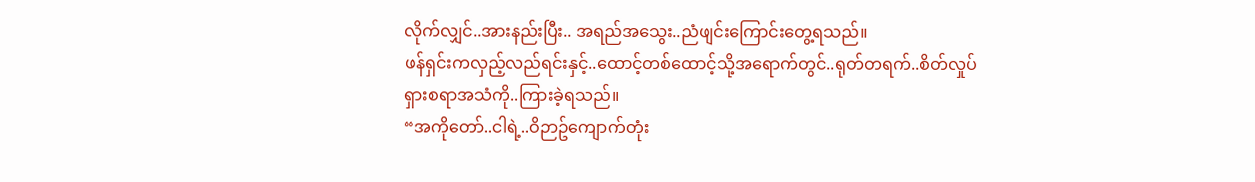လိုက်လျှင်..အားနည်းပြီး.. အရည်အသွေး..ညံဖျင်းကြောင်းတွေ့ရသည်။
ဖန်ရှင်းကလှည့်လည်ရင်းနှင့်..ထောင့်တစ်ထောင့်သို့အရောက်တွင်..ရုတ်တရက်..စိတ်လှုပ်ရှားစရာအသံကို..ကြားခဲ့ရသည်။
“အကိုတော်..ငါရဲ့..ဝိဉာဥ်ကျောက်တုံး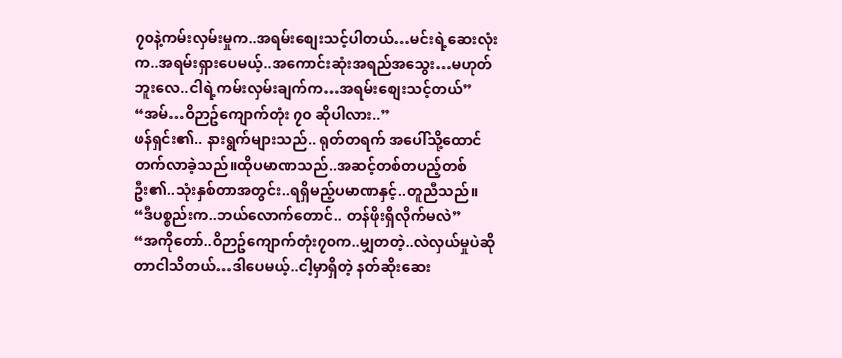၇၀နဲ့ကမ်းလှမ်းမှုက..အရမ်းစျေးသင့်ပါတယ်…မင်းရဲ့ဆေးလုံးက..အရမ်းရှားပေမယ့်..အကောင်းဆုံးအရည်အသွေး…မဟုတ်ဘူးလေ..ငါရဲ့ကမ်းလှမ်းချက်က…အရမ်းစျေးသင့်တယ်”
“အမ်…ဝိဉာဥ်ကျောက်တုံး ၇၀ ဆိုပါလား..”
ဖန်ရှင်း၏.. နားရွက်များသည်.. ရုတ်တရက် အပေါ်သို့ထောင်တက်လာခဲ့သည်။ထိုပမာဏသည်..အဆင့်တစ်တပည့်တစ်ဦး၏..သုံးနှစ်တာအတွင်း..ရရှိမည့်ပမာဏနှင့်..တူညီသည်။
“ဒီပစ္စည်းက..ဘယ်လောက်တောင်.. တန်ဖိုးရှိလိုက်မလဲ”
“အကိုတော်..ဝိဉာဥ်ကျောက်တုံး၇၀က..မျှတတဲ့..လဲလှယ်မှုပဲဆိုတာငါသိတယ်…ဒါပေမယ့်..ငါ့မှာရှိတဲ့ နတ်ဆိုးဆေး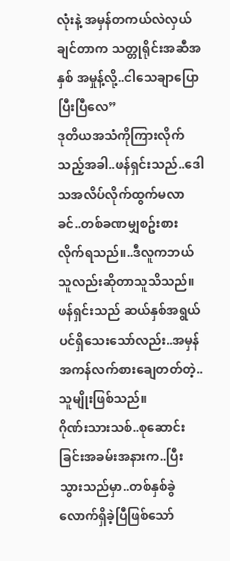လုံးနဲ့ အမှန်တကယ်လဲလှယ်ချင်တာက သတ္တုရိုင်းအဆီအနှစ် အမှုန့်လို့..ငါသေချာပြောပြီးပြီလေ”
ဒုတိယအသံကိုကြားလိုက်သည့်အခါ..ဖန်ရှင်းသည်..ဒေါသအလိပ်လိုက်ထွက်မလာခင်..တစ်ခဏမျှစဥ်းစားလိုက်ရသည်။..ဒီလူကဘယ်သူလည်းဆိုတာသူသိသည်။
ဖန်ရှင်းသည် ဆယ်နှစ်အရွယ်ပင်ရှိသေးသော်လည်း..အမှန်အကန်လက်စားချေတတ်တဲ့..သူမျိုးဖြစ်သည်။
ဂိုဏ်းသားသစ်..စုဆောင်းခြင်းအခမ်းအနားက..ပြီးသွားသည်မှာ..တစ်နှစ်ခွဲလောက်ရှိခဲ့ပြီဖြစ်သော်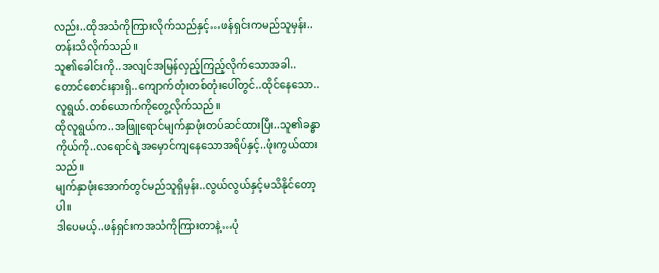လည်း..ထိုအသံကိုကြားလိုက်သည်နှင့်…ဖန်ရှင်းကမည်သူမှန်း..တန်းသိလိုက်သည်။
သူ၏ခေါင်းကို..အလျင်အမြန်လှည့်ကြည့်လိုက်သောအခါ..တောင်စောင်းနားရှိ..ကျောက်တုံးတစ်တုံးပေါ်တွင်..ထိုင်နေသော..လူရွယ်.တစ်ယောက်ကိုတွေ့လိုက်သည်။
ထိုလူရွယ်က..အဖြူရောင်မျက်နှာဖုံးတပ်ဆင်ထားပြီး..သူ၏ခန္ဓာကိုယ်ကို..လရောင်ရဲ့အမှောင်ကျနေသောအရိပ်နှင့်..ဖုံးကွယ်ထားသည်။
မျက်နှာဖုံးအောက်တွင်မည်သူရှိမှန်း..လွယ်လွယ်နှင့်မသိနိုင်တော့ပါ။
ဒါပေမယ့်..ဖန်ရှင်းကအသံကိုကြားတာနဲ့…ပုံ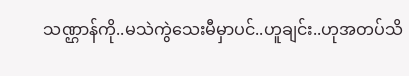သဏ္ဌာန်ကို..မသဲကွဲသေးမီမှာပင်..ဟူချင်း..ဟုအတပ်သိ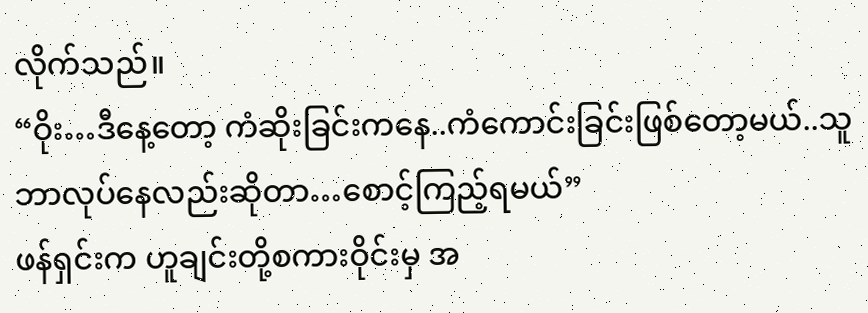လိုက်သည်။
“ဝိုး…ဒီနေ့တော့ ကံဆိုးခြင်းကနေ..ကံကောင်းခြင်းဖြစ်တော့မယ်..သူဘာလုပ်နေလည်းဆိုတာ…စောင့်ကြည့်ရမယ်”
ဖန်ရှင်းက ဟူချင်းတို့စကားဝိုင်းမှ အ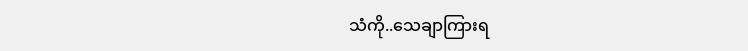သံကို..သေချာကြားရ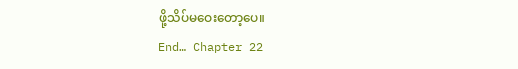ဖို့သိပ်မဝေးတော့ပေ။
End… Chapter 22